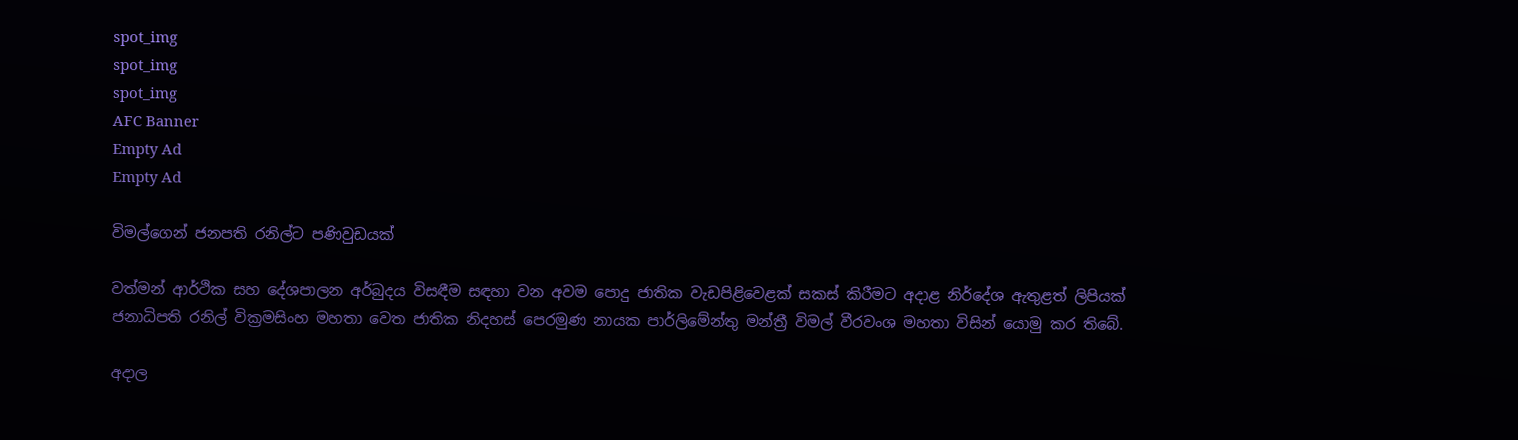spot_img
spot_img
spot_img
AFC Banner
Empty Ad
Empty Ad

විමල්ගෙන් ජනපති රනිල්ට පණිවුඩයක්

වත්මන් ආර්ථික සහ දේශපාලන අර්බුදය විසඳීම සඳහා වන අවම පොදු ජාතික වැඩපිළිවෙළක් සකස් කිරීමට අදාළ නිර්දේශ ඇතුළත් ලිපියක් ජනාධිපති රනිල් වික්‍රමසිංහ මහතා වෙත ජාතික නිදහස් පෙරමුණ නායක පාර්ලිමේන්තු මන්ත්‍රී විමල් වීරවංශ මහතා විසින් යොමු කර තිබේ.

අදාල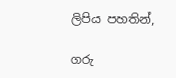ලිපිය පහතින්,

ගරු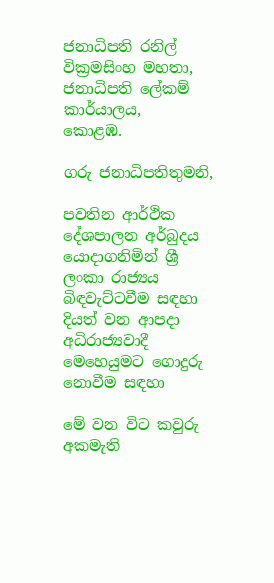ජනාධිපති රනිල් වික්‍රමසිංහ මහතා,
ජනාධිපති ලේකම් කාර්යාලය,
කොළඹ.

ගරු ජනාධිපතිතුමනි,

පවතින ආර්ථික දේශපාලන අර්බුදය යොදාගනිමින් ශ්‍රී ලංකා රාජ්‍යය බිඳවැට්ටවීම සඳහා දියත් වන ආපදා අධිරාජ්‍යවාදී මෙහෙයුමට ගොදුරු නොවීම සඳහා

මේ වන විට කවුරු අකමැති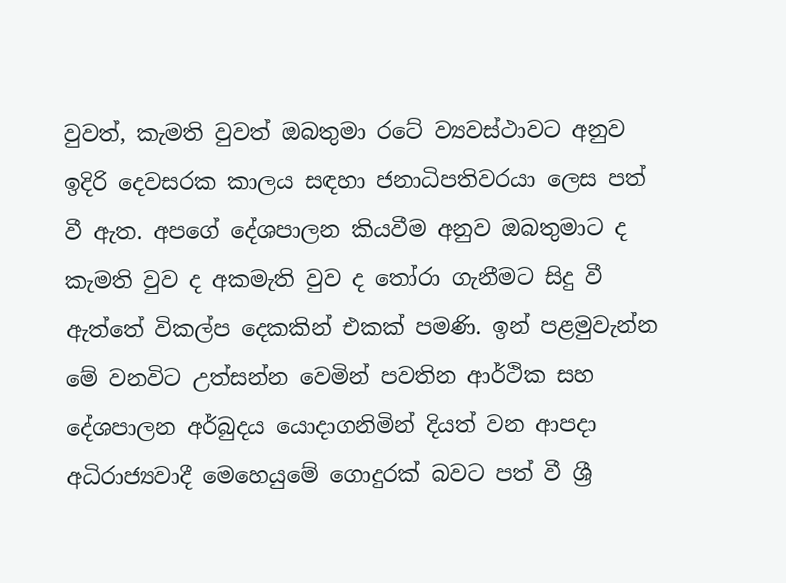වුවත්, කැමති වුවත් ඔබතුමා රටේ ව්‍යවස්ථාවට අනුව ඉදිරි දෙවසරක කාලය සඳහා ජනාධිපතිවරයා ලෙස පත් වී ඇත. අපගේ දේශපාලන කියවීම අනුව ඔබතුමාට ද කැමති වුව ද අකමැති වුව ද තෝරා ගැනීමට සිදු වී ඇත්තේ විකල්ප දෙකකින් එකක් පමණි. ඉන් පළමුවැන්න මේ වනවිට උත්සන්න වෙමින් පවතින ආර්ථික සහ දේශපාලන අර්බුදය යොදාගනිමින් දියත් වන ආපදා අධිරාජ්‍යවාදී මෙහෙයුමේ ගොදුරක් බවට පත් වී ශ්‍රී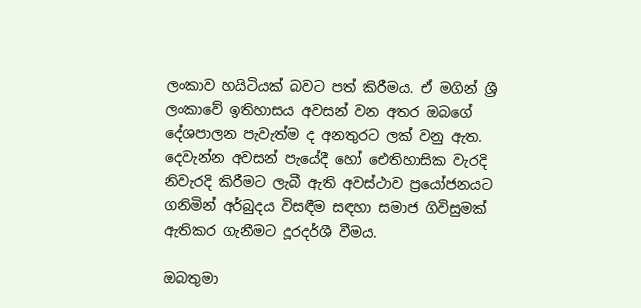ලංකාව හයිටියක් බවට පත් කිරීමය. ඒ මගින් ශ්‍රී ලංකාවේ ඉතිහාසය අවසන් වන අතර ඔබගේ දේශපාලන පැවැත්ම ද අනතුරට ලක් වනු ඇත. දෙවැන්න අවසන් පැයේදී හෝ ඓතිහාසික වැරදි නිවැරදි කිරීමට ලැබී ඇති අවස්ථාව ප්‍රයෝජනයට ගනිමින් අර්බුදය විසඳීම සඳහා සමාජ ගිවිසුමක් ඇතිකර ගැනීමට දූරදර්ශී වීමය.

ඔබතුමා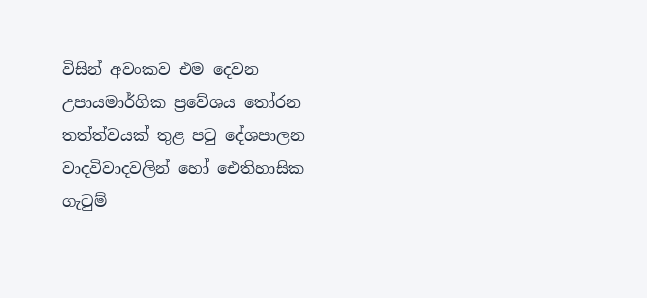විසින් අවංකව එම දෙවන උපායමාර්ගික ප්‍රවේශය තෝරන තත්ත්වයක් තුළ පටු දේශපාලන වාදවිවාදවලින් හෝ ඓතිහාසික ගැටුම්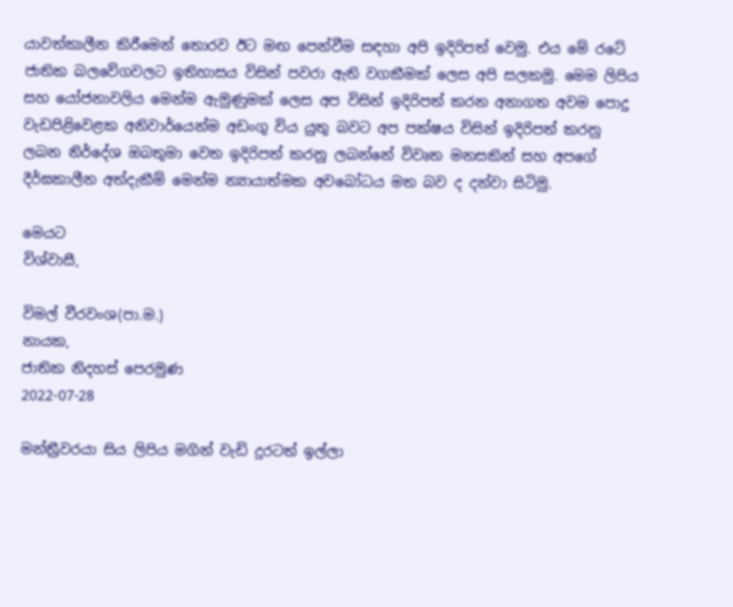යාවත්කාලීන කිරීමෙන් තොරව ඊට මඟ පෙන්වීම සඳහා අපි ඉදිරිපත් වෙමු. එය මේ රටේ ජාතික බලවේගවලට ඉතිහාසය විසින් පවරා ඇති වගකීමක් ලෙස අපි සලකමු. මෙම ලිපිය සහ යෝජනාවලිය මෙන්ම ඇමුණුමක් ලෙස අප විසින් ඉදිරිපත් කරන අනාගත අවම පොදු වැඩපිළිවෙළක අනිවාර්යෙන්ම අඩංගු විය යුතු බවට අප පක්ෂය විසින් ඉදිරිපත් කරනු ලබන නිර්දේශ ඔබතුමා වෙත ඉදිරිපත් කරනු ලබන්නේ විවෘත මනසකින් සහ අපගේ දීර්ඝකාලීන අත්දැකීම් මෙන්ම න්‍යායාත්මක අවබෝධය මත බව ද දන්වා සිටිමු.

මෙයට
විශ්වාසී,

විමල් වීරවංශ(පා.ම.)
නායක,
ජාතික නිදහස් පෙරමුණ
2022-07-28

මන්ත්‍රීවරයා සිය ලිපිය මගින් වැඩි දුරටත් ඉල්ලා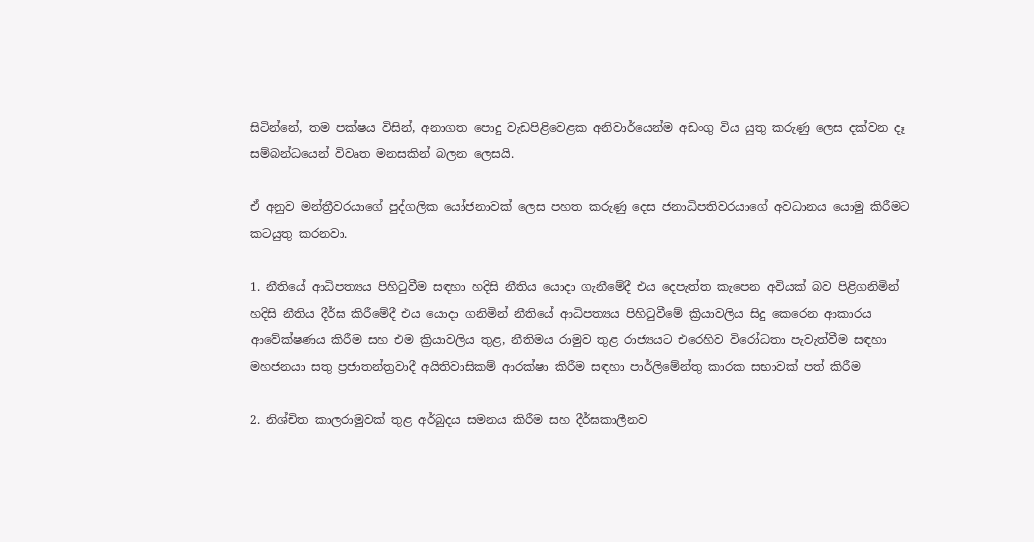සිටින්නේ, තම පක්ෂය විසින්, අනාගත පොදු වැඩපිළිවෙළක අනිවාර්යෙන්ම අඩංගු විය යුතු කරුණු ලෙස දක්වන දෑ සම්බන්ධයෙන් විවෘත මනසකින් බලන ලෙසයි.

ඒ අනුව මන්ත්‍රීවරයාගේ පුද්ගලික යෝජනාවක් ලෙස පහත කරුණු දෙස ජනාධිපතිවරයාගේ අවධානය යොමු කිරීමට කටයුතු කරනවා.

1. නීතියේ ආධිපත්‍යය පිහිටුවීම සඳහා හදිසි නීතිය යොදා ගැනීමේදී එය දෙපැත්ත කැපෙන අවියක් බව පිළිගනිමින් හදිසි නීතිය දීර්ඝ කිරීමේදී එය යොදා ගනිමින් නීතියේ ආධිපත්‍යය පිහිටුවීමේ ක්‍රියාවලිය සිදු කෙරෙන ආකාරය ආවේක්ෂණය කිරීම සහ එම ක්‍රියාවලිය තුළ, නීතිමය රාමුව තුළ රාජ්‍යයට එරෙහිව විරෝධතා පැවැත්වීම සඳහා මහජනයා සතු ප්‍රජාතන්ත්‍රවාදී අයිතිවාසිකම් ආරක්ෂා කිරීම සඳහා පාර්ලිමේන්තු කාරක සභාවක් පත් කිරීම

2. නිශ්චිත කාලරාමුවක් තුළ අර්බුදය සමනය කිරීම සහ දීර්ඝකාලීනව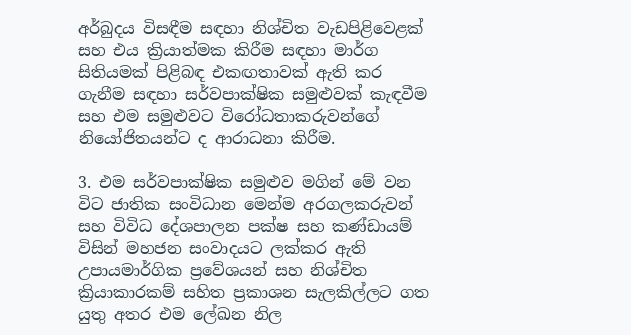අර්බුදය විසඳීම සඳහා නිශ්චිත වැඩපිළිවෙළක් සහ එය ක්‍රියාත්මක කිරීම සඳහා මාර්ග සිතියමක් පිළිබඳ එකඟතාවක් ඇති කර ගැනීම සඳහා සර්වපාක්ෂික සමුළුවක් කැඳවීම සහ එම සමුළුවට විරෝධතාකරුවන්ගේ නියෝජිතයන්ට ද ආරාධනා කිරීම.

3. එම සර්වපාක්ෂික සමුළුව මගින් මේ වන විට ජාතික සංවිධාන මෙන්ම අරගලකරුවන් සහ විවිධ දේශපාලන පක්ෂ සහ කණ්ඩායම් විසින් මහජන සංවාදයට ලක්කර ඇති උපායමාර්ගික ප්‍රවේශයන් සහ නිශ්චිත ක්‍රියාකාරකම් සහිත ප්‍රකාශන සැලකිල්ලට ගත යුතු අතර එම ලේඛන නිල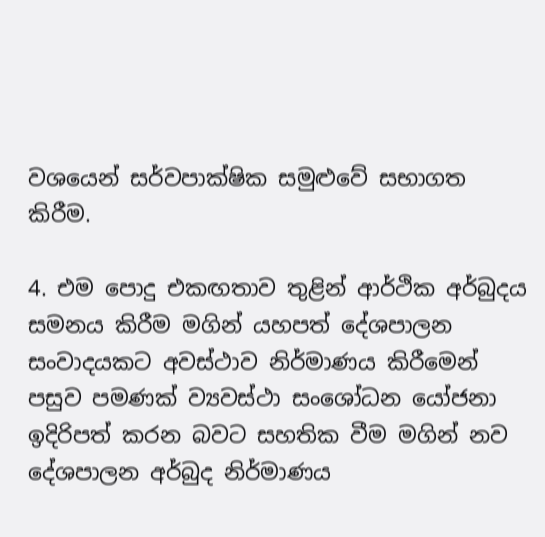වශයෙන් සර්වපාක්ෂික සමුළුවේ සභාගත කිරීම.

4. එම පොදු එකඟතාව තුළින් ආර්ථික අර්බුදය සමනය කිරීම මගින් යහපත් දේශපාලන සංවාදයකට අවස්ථාව නිර්මාණය කිරීමෙන් පසුව පමණක් ව්‍යවස්ථා සංශෝධන යෝජනා ඉදිරිපත් කරන බවට සහතික වීම මගින් නව දේශපාලන අර්බුද නිර්මාණය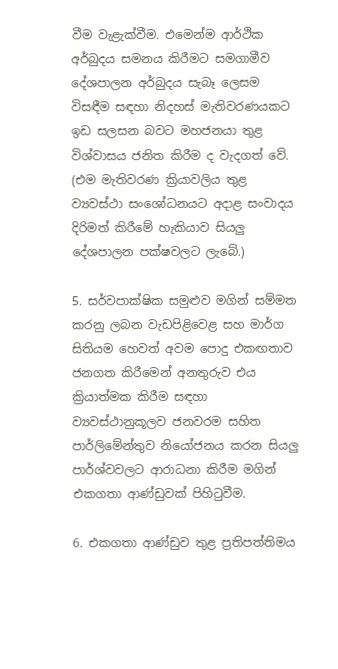වීම වැළැක්වීම. එමෙන්ම ආර්ථික අර්බුදය සමනය කිරීමට සමගාමීව දේශපාලන අර්බුදය සැබෑ ලෙසම විසඳීම සඳහා නිදහස් මැතිවරණයකට ඉඩ සලසන බවට මහජනයා තුළ විශ්වාසය ජනිත කිරීම ද වැදගත් වේ. (එම මැතිවරණ ක්‍රියාවලිය තුළ ව්‍යවස්ථා සංශෝධනයට අදාළ සංවාදය දිරිමත් කිරීමේ හැකියාව සියලු දේශපාලන පක්ෂවලට ලැබේ.)

5. සර්වපාක්ෂික සමුළුව මගින් සම්මත කරනු ලබන වැඩපිළිවෙළ සහ මාර්ග සිතියම හෙවත් අවම පොදු එකඟතාව ජනගත කිරීමෙන් අනතුරුව එය ක්‍රියාත්මක කිරීම සඳහා ව්‍යවස්ථානුකූලව ජනවරම සහිත පාර්ලිමේන්තුව නියෝජනය කරන සියලු පාර්ශ්වවලට ආරාධනා කිරීම මගින් එකගතා ආණ්ඩුවක් පිහිටුවීම.

6. එකගතා ආණ්ඩුව තුළ ප්‍රතිපත්තිමය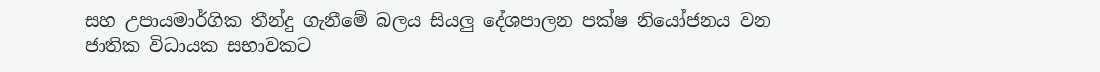සහ උපායමාර්ගික තීන්දු ගැනීමේ බලය සියලු දේශපාලන පක්ෂ නියෝජනය වන ජාතික විධායක සභාවකට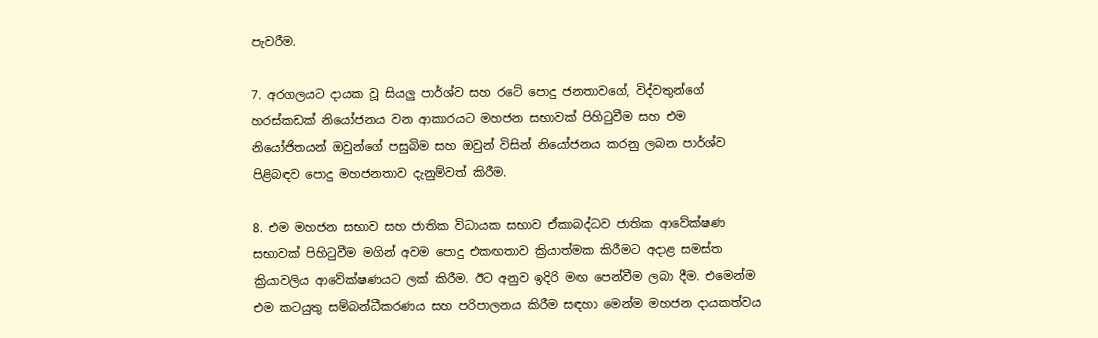පැවරීම.

7. අරගලයට දායක වූ සියලු පාර්ශ්ව සහ රටේ පොදු ජනතාවගේ, විද්වතුන්ගේ හරස්කඩක් නියෝජනය වන ආකාරයට මහජන සභාවක් පිහිටුවීම සහ එම නියෝජිතයන් ඔවුන්ගේ පසුබිම සහ ඔවුන් විසින් නියෝජනය කරනු ලබන පාර්ශ්ව පිළිබඳව පොදු මහජනතාව දැනුම්වත් කිරීම.

8. එම මහජන සභාව සහ ජාතික විධායක සභාව ඒකාබද්ධව ජාතික ආවේක්ෂණ සභාවක් පිහිටුවීම මගින් අවම පොදු එකඟතාව ක්‍රියාත්මක කිරීමට අදාළ සමස්ත ක්‍රියාවලිය ආවේක්ෂණයට ලක් කිරීම. ඊට අනුව ඉදිරි මඟ පෙන්වීම ලබා දීම. එමෙන්ම එම කටයුතු සම්බන්ධීකරණය සහ පරිපාලනය කිරීම සඳහා මෙන්ම මහජන දායකත්වය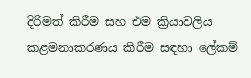දිරිමත් කිරීම සහ එම ක්‍රියාවලිය කළමනාකරණය කිරීම සඳහා ලේකම්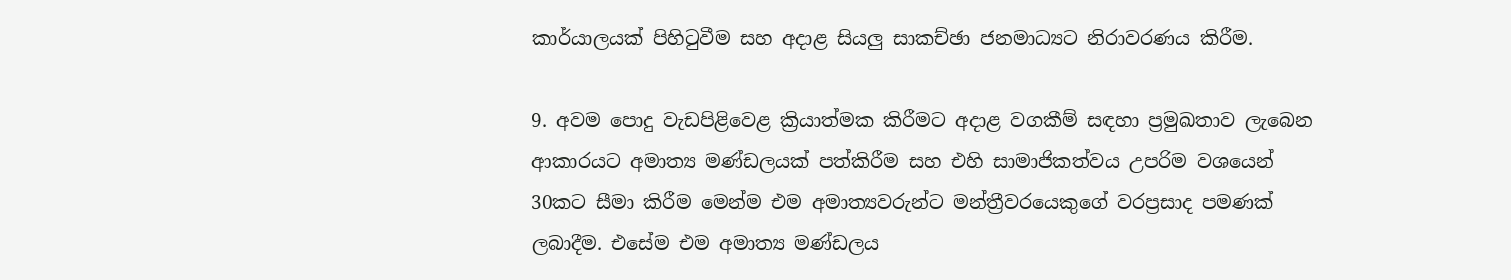කාර්යාලයක් පිහිටුවීම සහ අදාළ සියලු සාකච්ඡා ජනමාධ්‍යට නිරාවරණය කිරීම.

9. අවම පොදු වැඩපිළිවෙළ ක්‍රියාත්මක කිරීමට අදාළ වගකීම් සඳහා ප්‍රමුඛතාව ලැබෙන ආකාරයට අමාත්‍ය මණ්ඩලයක් පත්කිරීම සහ එහි සාමාජිකත්වය උපරිම වශයෙන් 30කට සීමා කිරීම මෙන්ම එම අමාත්‍යවරුන්ට මන්ත්‍රීවරයෙකුගේ වරප්‍රසාද පමණක් ලබාදීම. එසේම එම අමාත්‍ය මණ්ඩලය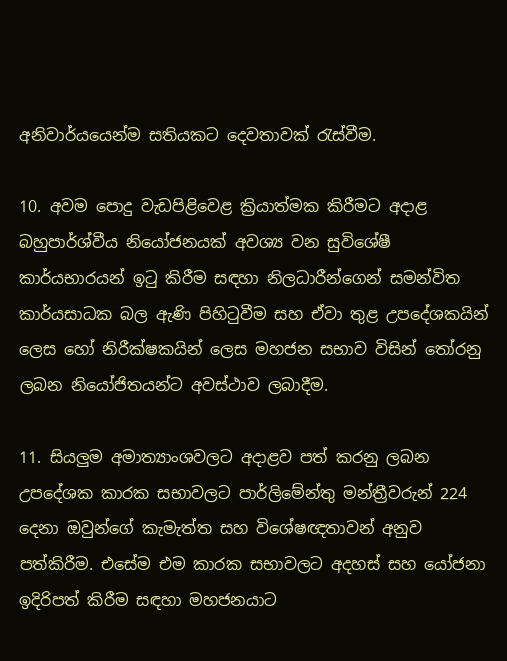අනිවාර්යයෙන්ම සතියකට දෙවතාවක් රැස්වීම.

10. අවම පොදු වැඩපිළිවෙළ ක්‍රියාත්මක කිරීමට අදාළ බහුපාර්ශ්වීය නියෝජනයක් අවශ්‍ය වන සුවිශේෂී කාර්යභාරයන් ඉටු කිරීම සඳහා නිලධාරීන්ගෙන් සමන්විත කාර්යසාධක බල ඇණි පිහිටුවීම සහ ඒවා තුළ උපදේශකයින් ලෙස හෝ නිරීක්ෂකයින් ලෙස මහජන සභාව විසින් තෝරනු ලබන නියෝජිතයන්ට අවස්ථාව ලබාදීම.

11. සියලුම අමාත්‍යාංශවලට අදාළව පත් කරනු ලබන උපදේශක කාරක සභාවලට පාර්ලිමේන්තු මන්ත්‍රීවරුන් 224 දෙනා ඔවුන්ගේ කැමැත්ත සහ විශේෂඥතාවන් අනුව පත්කිරීම. එසේම එම කාරක සභාවලට අදහස් සහ යෝජනා ඉදිරිපත් කිරීම සඳහා මහජනයාට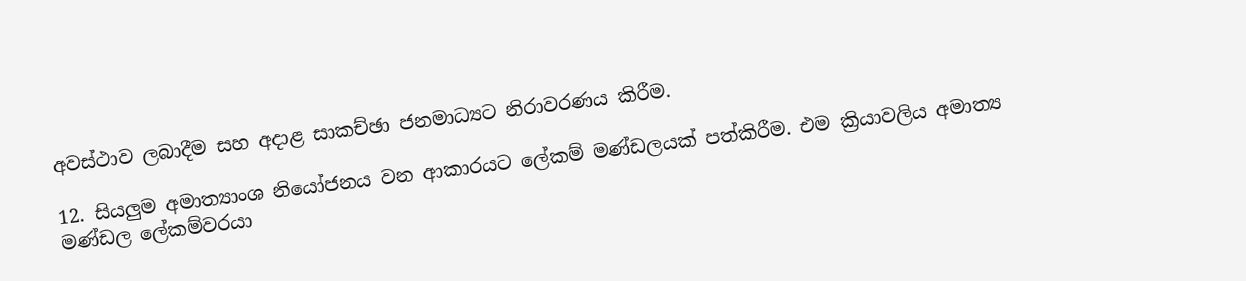අවස්ථාව ලබාදීම සහ අදාළ සාකච්ඡා ජනමාධ්‍යට නිරාවරණය කිරීම.

12. සියලුම අමාත්‍යාංශ නියෝජනය වන ආකාරයට ලේකම් මණ්ඩලයක් පත්කිරීම. එම ක්‍රියාවලිය අමාත්‍ය මණ්ඩල ලේකම්වරයා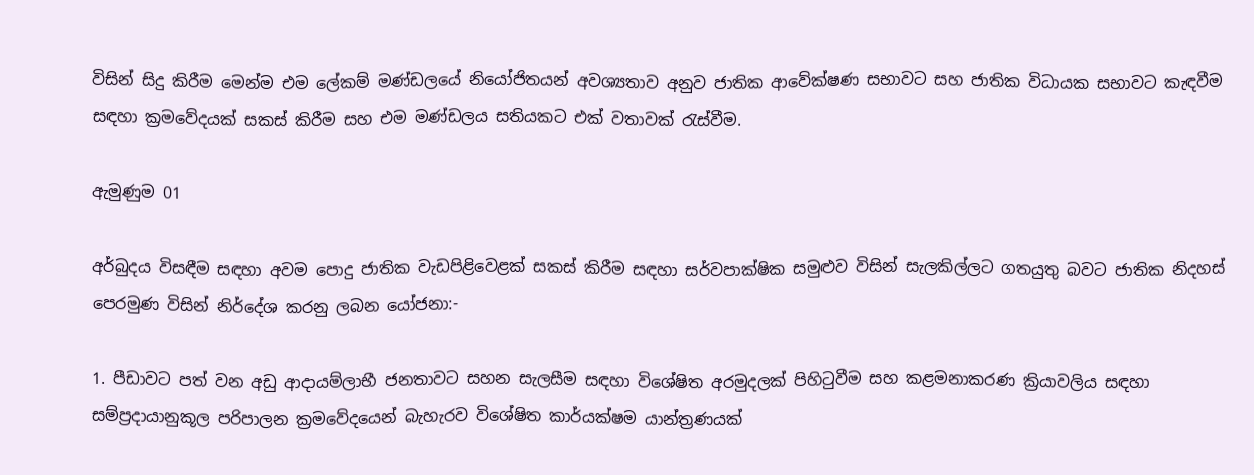විසින් සිදු කිරීම මෙන්ම එම ලේකම් මණ්ඩලයේ නියෝජිතයන් අවශ්‍යතාව අනුව ජාතික ආවේක්ෂණ සභාවට සහ ජාතික විධායක සභාවට කැඳවීම සඳහා ක්‍රමවේදයක් සකස් කිරීම සහ එම මණ්ඩලය සතියකට එක් වතාවක් රැස්වීම.

ඇමුණුම 01

අර්බුදය විසඳීම සඳහා අවම පොදු ජාතික වැඩපිළිවෙළක් සකස් කිරීම සඳහා සර්වපාක්ෂික සමුළුව විසින් සැලකිල්ලට ගතයුතු බවට ජාතික නිදහස් පෙරමුණ විසින් නිර්දේශ කරනු ලබන යෝජනා:-

1. පීඩාවට පත් වන අඩු ආදායම්ලාභී ජනතාවට සහන සැලසීම සඳහා විශේෂිත අරමුදලක් පිහිටුවීම සහ කළමනාකරණ ක්‍රියාවලිය සඳහා සම්ප්‍රදායානුකූල පරිපාලන ක්‍රමවේදයෙන් බැහැරව විශේෂිත කාර්යක්ෂම යාන්ත්‍රණයක්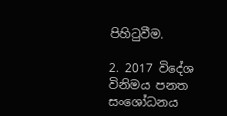පිහිටුවීම.

2. 2017 විදේශ විනිමය පනත සංශෝධනය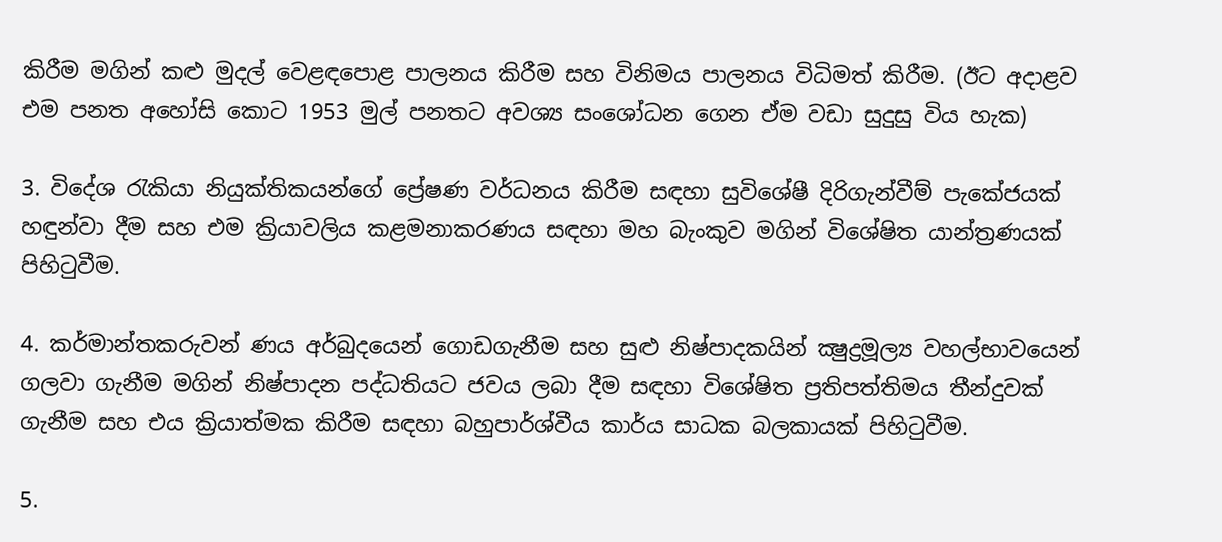කිරීම මගින් කළු මුදල් වෙළඳපොළ පාලනය කිරීම සහ විනිමය පාලනය විධිමත් කිරීම. (ඊට අදාළව එම පනත අහෝසි කොට 1953 මුල් පනතට අවශ්‍ය සංශෝධන ගෙන ඒම වඩා සුදුසු විය හැක)

3. විදේශ රැකියා නියුක්තිකයන්ගේ ප්‍රේෂණ වර්ධනය කිරීම සඳහා සුවිශේෂී දිරිගැන්වීම් පැකේජයක් හඳුන්වා දීම සහ එම ක්‍රියාවලිය කළමනාකරණය සඳහා මහ බැංකුව මගින් විශේෂිත යාන්ත්‍රණයක් පිහිටුවීම.

4. කර්මාන්තකරුවන් ණය අර්බුදයෙන් ගොඩගැනීම සහ සුළු නිෂ්පාදකයින් ක්‍ෂුද්‍රමූල්‍ය වහල්භාවයෙන් ගලවා ගැනීම මගින් නිෂ්පාදන පද්ධතියට ජවය ලබා දීම සඳහා විශේෂිත ප්‍රතිපත්තිමය තීන්දුවක් ගැනීම සහ එය ක්‍රියාත්මක කිරීම සඳහා බහුපාර්ශ්වීය කාර්ය සාධක බලකායක් පිහිටුවීම.

5.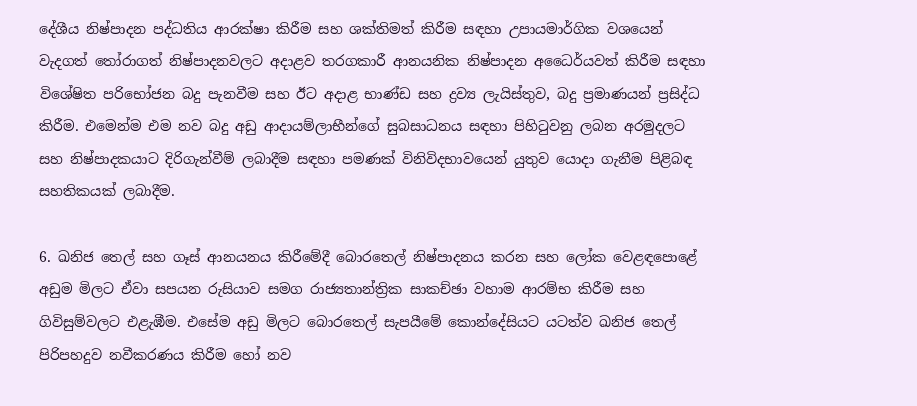දේශීය නිෂ්පාදන පද්ධතිය ආරක්ෂා කිරීම සහ ශක්තිමත් කිරීම සඳහා උපායමාර්ගික වශයෙන් වැදගත් තෝරාගත් නිෂ්පාදනවලට අදාළව තරගකාරී ආනයනික නිෂ්පාදන අධෛර්යවත් කිරීම සඳහා විශේෂිත පරිභෝජන බදු පැනවීම සහ ඊට අදාළ භාණ්ඩ සහ ද්‍රව්‍ය ලැයිස්තුව, බදු ප්‍රමාණයන් ප්‍රසිද්ධ කිරීම. එමෙන්ම එම නව බදු අඩු ආදායම්ලාභීන්ගේ සුබසාධනය සඳහා පිහිටුවනු ලබන අරමුදලට සහ නිෂ්පාදකයාට දිරිගැන්වීම් ලබාදීම සඳහා පමණක් විනිවිදභාවයෙන් යුතුව යොදා ගැනීම පිළිබඳ සහතිකයක් ලබාදීම.

6. ඛනිජ තෙල් සහ ගෑස් ආනයනය කිරීමේදී බොරතෙල් නිෂ්පාදනය කරන සහ ලෝක වෙළඳපොළේ අඩුම මිලට ඒවා සපයන රුසියාව සමග රාජ්‍යතාන්ත්‍රික සාකච්ඡා වහාම ආරම්භ කිරීම සහ ගිවිසුම්වලට එළැඹීම. එසේම අඩු මිලට බොරතෙල් සැපයීමේ කොන්දේසියට යටත්ව ඛනිජ තෙල් පිරිපහදුව නවීකරණය කිරීම හෝ නව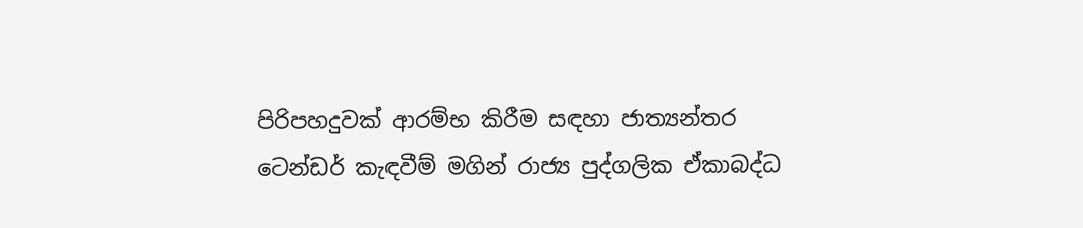පිරිපහදුවක් ආරම්භ කිරීම සඳහා ජාත්‍යන්තර ටෙන්ඩර් කැඳවීම් මගින් රාජ්‍ය පුද්ගලික ඒකාබද්ධ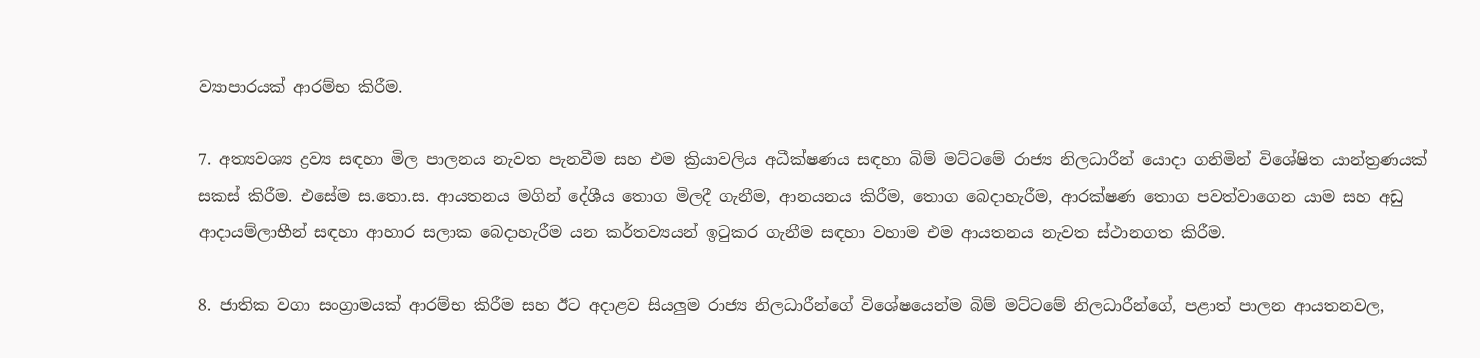ව්‍යාපාරයක් ආරම්භ කිරීම.

7. අත්‍යවශ්‍ය ද්‍රව්‍ය සඳහා මිල පාලනය නැවත පැනවීම සහ එම ක්‍රියාවලිය අධීක්ෂණය සඳහා බිම් මට්ටමේ රාජ්‍ය නිලධාරීන් යොදා ගනිමින් විශේෂිත යාන්ත්‍රණයක් සකස් කිරීම. එසේම ස.තො.ස. ආයතනය මගින් දේශීය තොග මිලදී ගැනීම, ආනයනය කිරීම, තොග බෙදාහැරීම, ආරක්ෂණ තොග පවත්වාගෙන යාම සහ අඩු ආදායම්ලාභීන් සඳහා ආහාර සලාක බෙදාහැරීම යන කර්තව්‍යයන් ඉටුකර ගැනීම සඳහා වහාම එම ආයතනය නැවත ස්ථානගත කිරීම.

8. ජාතික වගා සංග්‍රාමයක් ආරම්භ කිරීම සහ ඊට අදාළව සියලුම රාජ්‍ය නිලධාරීන්ගේ විශේෂයෙන්ම බිම් මට්ටමේ නිලධාරීන්ගේ, පළාත් පාලන ආයතනවල,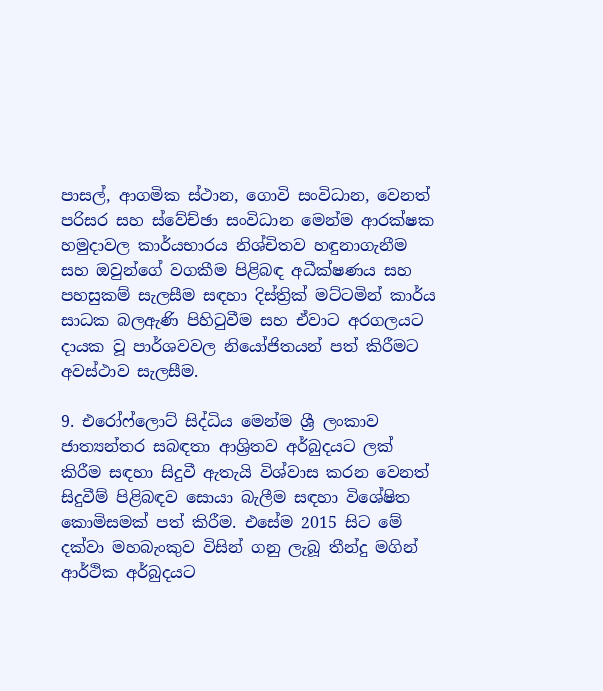පාසල්, ආගමික ස්ථාන, ගොවි සංවිධාන, වෙනත් පරිසර සහ ස්වේච්ඡා සංවිධාන මෙන්ම ආරක්ෂක හමුදාවල කාර්යභාරය නිශ්චිතව හඳුනාගැනීම සහ ඔවුන්ගේ වගකීම පිළිබඳ අධීක්ෂණය සහ පහසුකම් සැලසීම සඳහා දිස්ත්‍රික් මට්ටමින් කාර්ය සාධක බලඇණි පිහිටුවීම සහ ඒවාට අරගලයට දායක වූ පාර්ශවවල නියෝජිතයන් පත් කිරීමට අවස්ථාව සැලසීම.

9. එරෝෆ්ලොට් සිද්ධිය මෙන්ම ශ්‍රී ලංකාව ජාත්‍යන්තර සබඳතා ආශ්‍රිතව අර්බුදයට ලක් කිරීම සඳහා සිදුවී ඇතැයි විශ්වාස කරන වෙනත් සිදුවීම් පිළිබඳව සොයා බැලීම සඳහා විශේෂිත කොමිසමක් පත් කිරීම. එසේම 2015 සිට මේ දක්වා මහබැංකුව විසින් ගනු ලැබූ තීන්දු මගින් ආර්ථික අර්බුදයට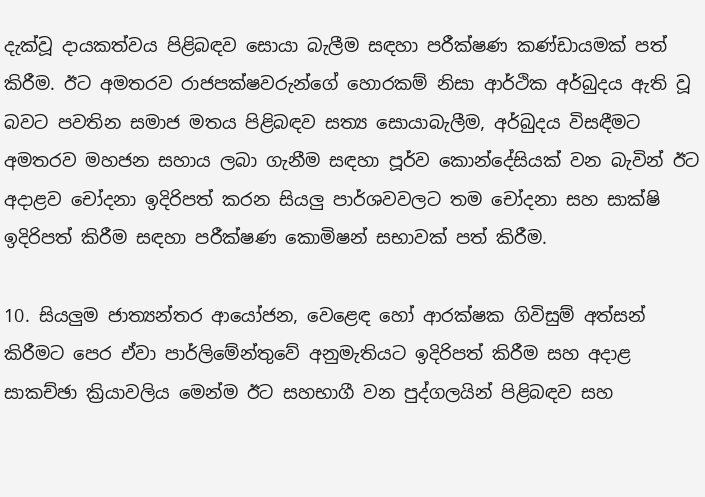දැක්වූ දායකත්වය පිළිබඳව සොයා බැලීම සඳහා පරීක්ෂණ කණ්ඩායමක් පත් කිරීම. ඊට අමතරව රාජපක්ෂවරුන්ගේ හොරකම් නිසා ආර්ථික අර්බුදය ඇති වූ බවට පවතින සමාජ මතය පිළිබඳව සත්‍ය සොයාබැලීම, අර්බුදය විසඳීමට අමතරව මහජන සහාය ලබා ගැනීම සඳහා පූර්ව කොන්දේසියක් වන බැවින් ඊට අදාළව චෝදනා ඉදිරිපත් කරන සියලු පාර්ශවවලට තම චෝදනා සහ සාක්ෂි ඉදිරිපත් කිරීම සඳහා පරීක්ෂණ කොමිෂන් සභාවක් පත් කිරීම.

10. සියලුම ජාත්‍යන්තර ආයෝජන, වෙළෙඳ හෝ ආරක්ෂක ගිවිසුම් අත්සන් කිරීමට පෙර ඒවා පාර්ලිමේන්තුවේ අනුමැතියට ඉදිරිපත් කිරීම සහ අදාළ සාකච්ඡා ක්‍රියාවලිය මෙන්ම ඊට සහභාගී වන පුද්ගලයින් පිළිබඳව සහ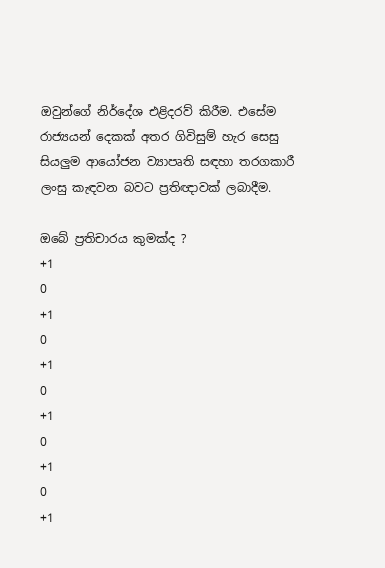ඔවුන්ගේ නිර්දේශ එළිදරව් කිරීම. එසේම රාජ්‍යයන් දෙකක් අතර ගිවිසුම් හැර සෙසු සියලුම ආයෝජන ව්‍යාපෘති සඳහා තරගකාරී ලංසු කැඳවන බවට ප්‍රතිඥාවක් ලබාදීම.

ඔබේ ප්‍රතිචාරය කුමක්ද ?
+1
0
+1
0
+1
0
+1
0
+1
0
+1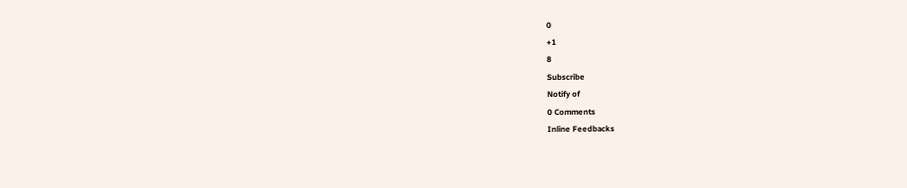0
+1
8
Subscribe
Notify of
0 Comments
Inline Feedbacks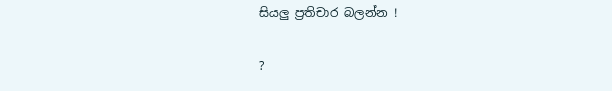සියලු ප්‍රතිචාර බලන්න !

?